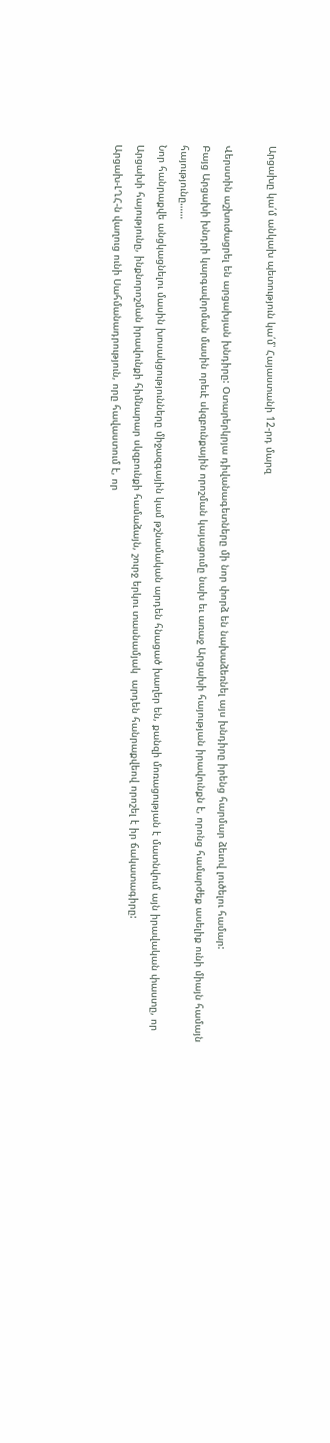Արցախը կա՛մ անկախ պետություն կա՛մ՝ Հայաստանի 12-րդ մարզ

Վերստին աշխուժացրել են արցախյան խնդիրը: Օտարերկրյա դիվանագետները մի նոր փորձ են նախաձեռնել այս խնդիրը իրենց հարմար ձեւով լուծելու համար:
Բայց Արցախի խնդրի կարգավորման մասին որեւէ սկզբունքային որոշման կայացումը նախ եւ առաջ Արցախի հայության իրավունքն է, որոնց համարժեք ասելիք ունի միայն համայն հայությունը……
Նոր հանրաքվե անցկացնելու մասին խոսակցությունները միջազգային կամ թշնամական արդեն հնացած խաղեր են, քանզի մոռացության է մատնվում այն իրավական փաստը, որ Արցախի հայությունը, ինքնորոշման իրավունքի հիմնարար սկզբունքի համաձայն, շուրջ երկու տասնամյակ  արդեն հանրաքվեով որոշել է իր ճակատագիրը:
Արցախ-ԼՂՀ-ն վաղուց ունի Սահմանադրություն, որը հավաստում է, որ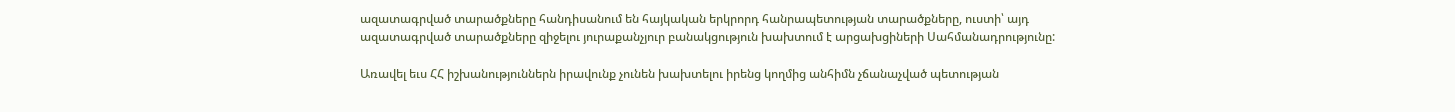ազատագրված տարածքները հանդիսանում են հայկական երկրորդ հանրապետության տարածքները, ուստի՝ այդ ազատագրված տարածքները զիջելու յուրաքանչյուր բանակցություն խախտում է արցախցիների Սահմանադրությունը:

Առավել եւս ՀՀ իշխանություններն իրավունք չունեն խախտելու իրենց կողմից անհիմն չճանաչված պետության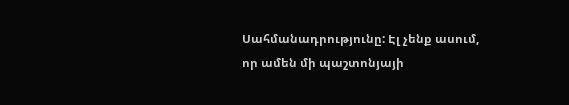Սահմանադրությունը: Էլ չենք ասում, որ ամեն մի պաշտոնյայի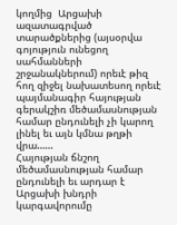կողմից  Արցախի ազատագրված տարածքներից (այսօրվա գոյություն ունեցող սահմանների շրջանակներում) որեւէ թիզ հող զիջել նախատեսող որեւէ պայմանագիր հայության գերակշիռ մեծամասնության համար ընդունելի չի կարող լինել եւ այն կմնա թղթի վրա……
Հայության ճնշող մեծամասնության համար ընդունելի եւ արդար է Արցախի խնդրի կարգավորումը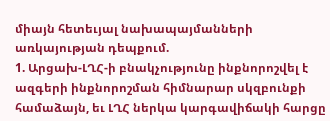միայն հետեւյալ նախապայմանների առկայության դեպքում.
1. Արցախ-ԼՂՀ-ի բնակչությունը ինքնորոշվել է ազգերի ինքնորոշման հիմնարար սկզբունքի համաձայն, եւ ԼՂՀ ներկա կարգավիճակի հարցը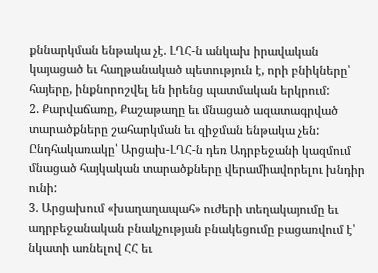քննարկման ենթակա չէ. ԼՂՀ-ն անկախ իրավական կայացած եւ հաղթանակած պետություն է, որի բնիկները՝ հայերը, ինքնորոշվել են իրենց պատմական երկրում:
2. Քարվաճառը, Քաշաթաղը եւ մնացած ազատագրված տարածքները շահարկման եւ զիջման ենթակա չեն: Ընդհակառակը՝ Արցախ-ԼՂՀ-ն դեռ Ադրբեջանի կազմում մնացած հայկական տարածքները վերամիավորելու խնդիր ունի:
3. Արցախում «խաղաղապահ» ուժերի տեղակայումը եւ ադրբեջանական բնակչության բնակեցումը բացառվում է՝ նկատի առնելով ՀՀ եւ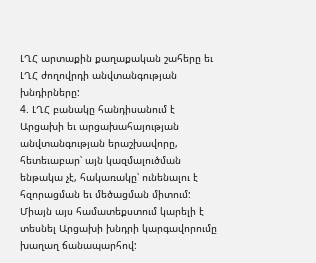ԼՂՀ արտաքին քաղաքական շահերը եւ ԼՂՀ ժողովրդի անվտանգության խնդիրները:
4. ԼՂՀ բանակը հանդիսանում է Արցախի եւ արցախահայության անվտանգության երաշխավորը, հետեւաբար՝ այն կազմալուծման ենթակա չէ, հակառակը՝ ունենալու է հզորացման եւ մեծացման միտում:
Միայն այս համատեքստում կարելի է տեսնել Արցախի խնդրի կարգավորումը խաղաղ ճանապարհով: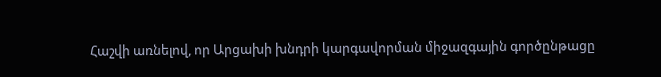Հաշվի առնելով, որ Արցախի խնդրի կարգավորման միջազգային գործընթացը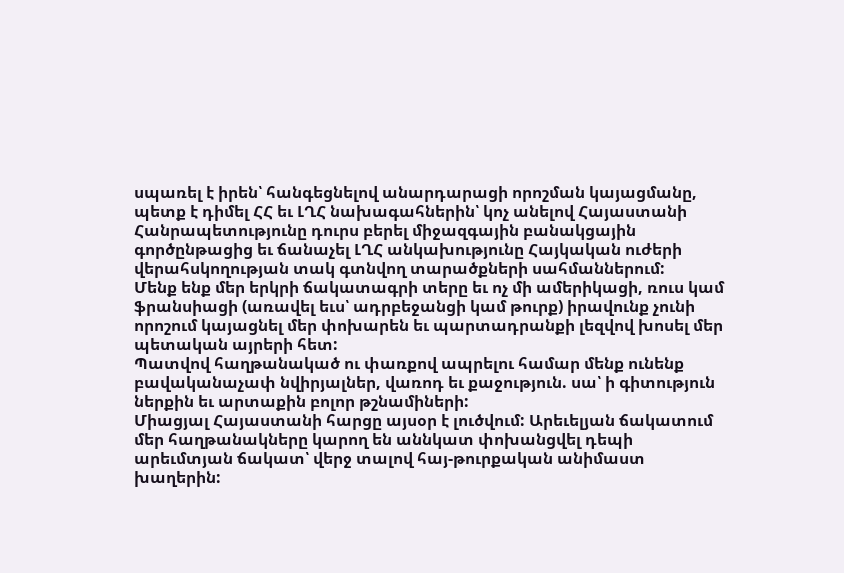սպառել է իրեն՝ հանգեցնելով անարդարացի որոշման կայացմանը, պետք է դիմել ՀՀ եւ ԼՂՀ նախագահներին՝ կոչ անելով Հայաստանի Հանրապետությունը դուրս բերել միջազգային բանակցային գործընթացից եւ ճանաչել ԼՂՀ անկախությունը Հայկական ուժերի վերահսկողության տակ գտնվող տարածքների սահմաններում:
Մենք ենք մեր երկրի ճակատագրի տերը եւ ոչ մի ամերիկացի, ռուս կամ ֆրանսիացի (առավել եւս՝ ադրբեջանցի կամ թուրք) իրավունք չունի որոշում կայացնել մեր փոխարեն եւ պարտադրանքի լեզվով խոսել մեր պետական այրերի հետ:
Պատվով հաղթանակած ու փառքով ապրելու համար մենք ունենք բավականաչափ նվիրյալներ, վառոդ եւ քաջություն. սա՝ ի գիտություն ներքին եւ արտաքին բոլոր թշնամիների:
Միացյալ Հայաստանի հարցը այսօր է լուծվում: Արեւելյան ճակատում մեր հաղթանակները կարող են աննկատ փոխանցվել դեպի արեւմտյան ճակատ՝ վերջ տալով հայ-թուրքական անիմաստ խաղերին: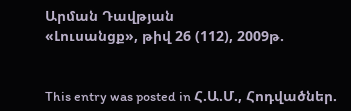Արման Դավթյան
«Լուսանցք», թիվ 26 (112), 2009թ.


This entry was posted in Հ.Ա.Մ., Հոդվածներ.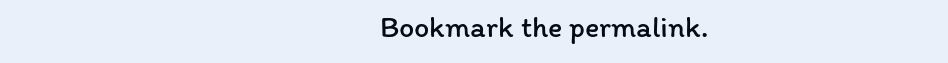Bookmark the permalink.